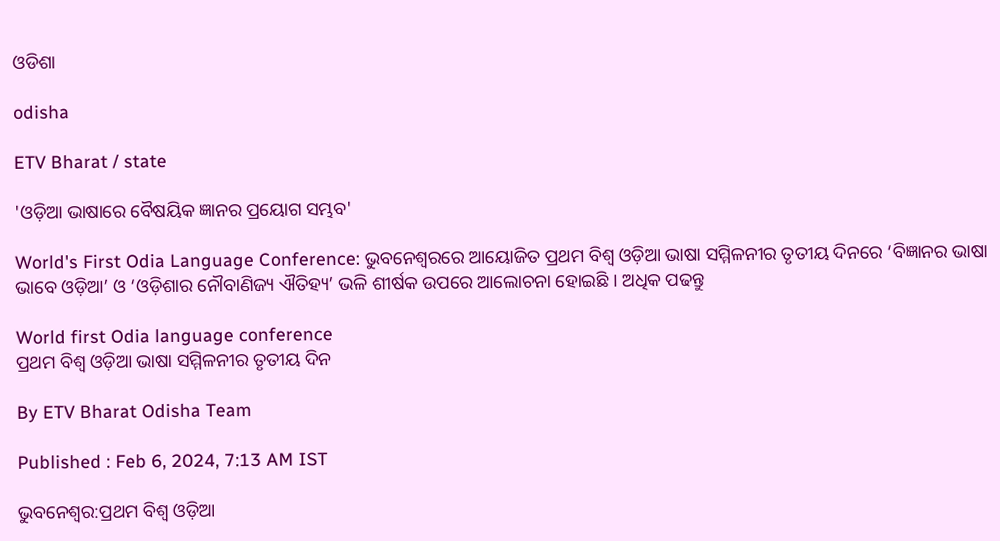ଓଡିଶା

odisha

ETV Bharat / state

'ଓଡ଼ିଆ ଭାଷାରେ ବୈଷୟିକ ଜ୍ଞାନର ପ୍ରୟୋଗ ସମ୍ଭବ'

World's First Odia Language Conference: ଭୁବନେଶ୍ୱରରେ ଆୟୋଜିତ ପ୍ରଥମ ବିଶ୍ୱ ଓଡ଼ିଆ ଭାଷା ସମ୍ମିଳନୀର ତୃତୀୟ ଦିନରେ ‘ବିଜ୍ଞାନର ଭାଷା ଭାବେ ଓଡ଼ିଆ’ ଓ ‘ଓଡ଼ିଶାର ନୌବାଣିଜ୍ୟ ଐତିହ୍ୟ’ ଭଳି ଶୀର୍ଷକ ଉପରେ ଆଲୋଚନା ହୋଇଛି । ଅଧିକ ପଢନ୍ତୁ

World first Odia language conference
ପ୍ରଥମ ବିଶ୍ୱ ଓଡ଼ିଆ ଭାଷା ସମ୍ମିଳନୀର ତୃତୀୟ ଦିନ

By ETV Bharat Odisha Team

Published : Feb 6, 2024, 7:13 AM IST

ଭୁବନେଶ୍ୱର:ପ୍ରଥମ ବିଶ୍ୱ ଓଡ଼ିଆ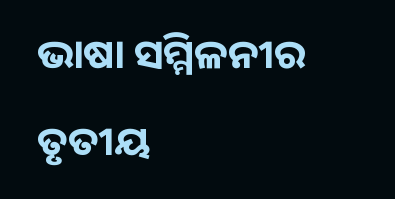ଭାଷା ସମ୍ମିଳନୀର ତୃତୀୟ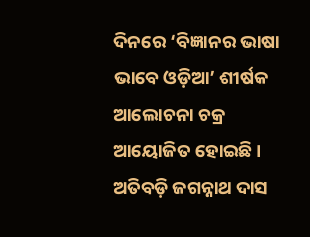ଦିନରେ ‘ବିଜ୍ଞାନର ଭାଷା ଭାବେ ଓଡ଼ିଆ’ ଶୀର୍ଷକ ଆଲୋଚନା ଚକ୍ର ଆୟୋଜିତ ହୋଇଛି । ଅତିବଡ଼ି ଜଗନ୍ନାଥ ଦାସ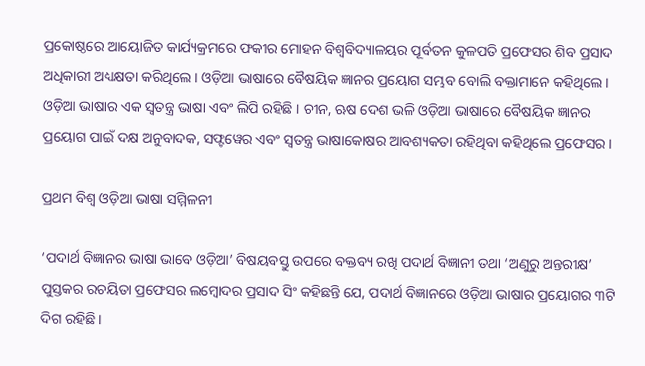ପ୍ରକୋଷ୍ଠରେ ଆୟୋଜିତ କାର୍ଯ୍ୟକ୍ରମରେ ଫକୀର ମୋହନ ବିଶ୍ୱବିଦ୍ୟାଳୟର ପୂର୍ବତନ କୁଳପତି ପ୍ରଫେସର ଶିବ ପ୍ରସାଦ ଅଧିକାରୀ ଅଧ୍ୟକ୍ଷତା କରିଥିଲେ । ଓଡ଼ିଆ ଭାଷାରେ ବୈଷୟିକ ଜ୍ଞାନର ପ୍ରୟୋଗ ସମ୍ଭବ ବୋଲି ବକ୍ତାମାନେ କହିଥିଲେ । ଓଡ଼ିଆ ଭାଷାର ଏକ ସ୍ୱତନ୍ତ୍ର ଭାଷା ଏବଂ ଲିପି ରହିଛି । ଚୀନ, ଋଷ ଦେଶ ଭଳି ଓଡ଼ିଆ ଭାଷାରେ ବୈଷୟିକ ଜ୍ଞାନର ପ୍ରୟୋଗ ପାଇଁ ଦକ୍ଷ ଅନୁବାଦକ, ସଫ୍ଟୱେର ଏବଂ ସ୍ୱତନ୍ତ୍ର ଭାଷାକୋଷର ଆବଶ୍ୟକତା ରହିଥିବା କହିଥିଲେ ପ୍ରଫେସର ।

ପ୍ରଥମ ବିଶ୍ୱ ଓଡ଼ିଆ ଭାଷା ସମ୍ମିଳନୀ

‘ପଦାର୍ଥ ବିଜ୍ଞାନର ଭାଷା ଭାବେ ଓଡ଼ିଆ’ ବିଷୟବସ୍ତୁ ଉପରେ ବକ୍ତବ୍ୟ ରଖି ପଦାର୍ଥ ବିଜ୍ଞାନୀ ତଥା ‘ଅଣୁରୁ ଅନ୍ତରୀକ୍ଷ’ ପୁସ୍ତକର ରଚୟିତା ପ୍ରଫେସର ଲମ୍ବୋଦର ପ୍ରସାଦ ସିଂ କହିଛନ୍ତି ଯେ, ପଦାର୍ଥ ବିଜ୍ଞାନରେ ଓଡ଼ିଆ ଭାଷାର ପ୍ରୟୋଗର ୩ଟି ଦିଗ ରହିଛି ।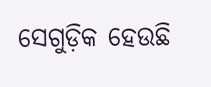ସେଗୁଡ଼ିକ ହେଉଛି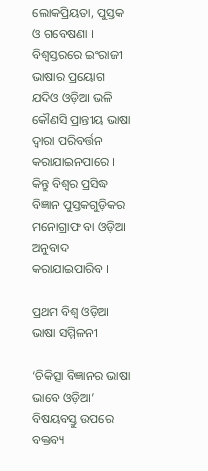ଲୋକପ୍ରିୟତା, ପୁସ୍ତକ ଓ ଗବେଷଣା । ବିଶ୍ୱସ୍ତରରେ ଇଂରାଜୀ ଭାଷାର ପ୍ରୟୋଗ ଯଦିଓ ଓଡ଼ିଆ ଭଳି କୌଣସି ପ୍ରାନ୍ତୀୟ ଭାଷା ଦ୍ୱାରା ପରିବର୍ତ୍ତନ କରାଯାଇନପାରେ । କିନ୍ତୁ ବିଶ୍ୱର ପ୍ରସିଦ୍ଧ ବିଜ୍ଞାନ ପୁସ୍ତକଗୁଡ଼ିକର ମନୋଗ୍ରାଫ ବା ଓଡ଼ିଆ ଅନୁବାଦ କରାଯାଇପାରିବ ।

ପ୍ରଥମ ବିଶ୍ୱ ଓଡ଼ିଆ ଭାଷା ସମ୍ମିଳନୀ

‘ଚିକିତ୍ସା ବିଜ୍ଞାନର ଭାଷା ଭାବେ ଓଡ଼ିଆ’ ବିଷୟବସ୍ତୁ ଉପରେ ବକ୍ତବ୍ୟ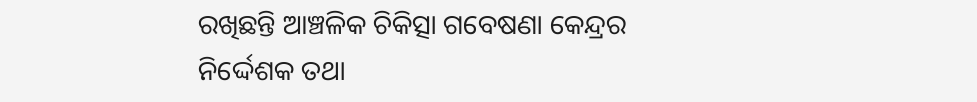ରଖିଛନ୍ତି ଆଞ୍ଚଳିକ ଚିକିତ୍ସା ଗବେଷଣା କେନ୍ଦ୍ରର ନିର୍ଦ୍ଦେଶକ ତଥା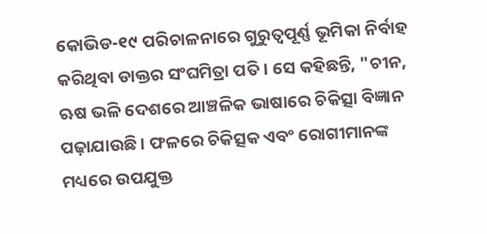କୋଭିଡ-୧୯ ପରିଚାଳନାରେ ଗୁରୁତ୍ୱପୂର୍ଣ୍ଣ ଭୂମିକା ନିର୍ବାହ କରିଥିବା ଡାକ୍ତର ସଂଘମିତ୍ରା ପତି । ସେ କହିଛନ୍ତି, "ଚୀନ, ଋଷ ଭଳି ଦେଶରେ ଆଞ୍ଚଳିକ ଭାଷାରେ ଚିକିତ୍ସା ବିଜ୍ଞାନ ପଢ଼ାଯାଉଛି । ଫଳରେ ଚିକିତ୍ସକ ଏବଂ ରୋଗୀମାନଙ୍କ ମଧ୍ୟରେ ଉପଯୁକ୍ତ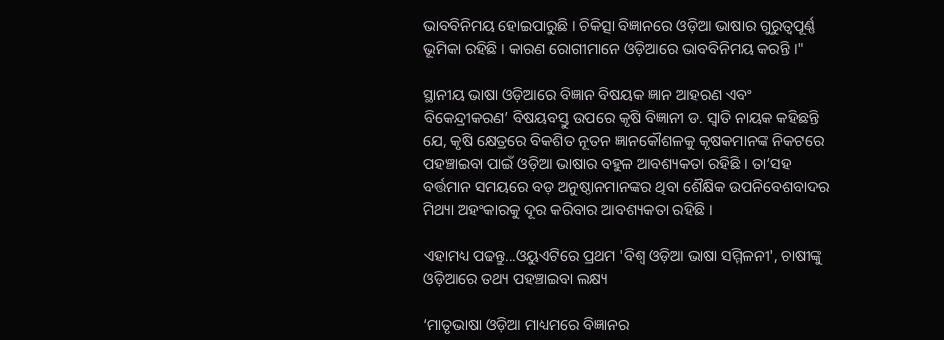ଭାବବିନିମୟ ହୋଇପାରୁଛି । ଚିକିତ୍ସା ବିଜ୍ଞାନରେ ଓଡ଼ିଆ ଭାଷାର ଗୁରୁତ୍ୱପୂର୍ଣ୍ଣ ଭୂମିକା ରହିଛି । କାରଣ ରୋଗୀମାନେ ଓଡ଼ିଆରେ ଭାବବିନିମୟ କରନ୍ତି ।"

ସ୍ଥାନୀୟ ଭାଷା ଓଡ଼ିଆରେ ବିଜ୍ଞାନ ବିଷୟକ ଜ୍ଞାନ ଆହରଣ ଏବଂ ବିକେନ୍ଦ୍ରୀକରଣ’ ବିଷୟବସ୍ତୁ ଉପରେ କୃଷି ବିଜ୍ଞାନୀ ଡ. ସ୍ୱାତି ନାୟକ କହିଛନ୍ତି ଯେ, କୃଷି କ୍ଷେତ୍ରରେ ବିକଶିତ ନୂତନ ଜ୍ଞାନକୌଶଳକୁ କୃଷକମାନଙ୍କ ନିକଟରେ ପହଞ୍ଚାଇବା ପାଇଁ ଓଡ଼ିଆ ଭାଷାର ବହୁଳ ଆବଶ୍ୟକତା ରହିଛି । ତା’ସହ ବର୍ତ୍ତମାନ ସମୟରେ ବଡ଼ ଅନୁଷ୍ଠାନମାନଙ୍କର ଥିବା ଶୈକ୍ଷିକ ଉପନିବେଶବାଦର ମିଥ୍ୟା ଅହଂକାରକୁ ଦୂର କରିବାର ଆବଶ୍ୟକତା ରହିଛି ।

ଏହାମଧ୍ୟ ପଢନ୍ତୁ...ଓୟୁଏଟିରେ ପ୍ରଥମ 'ବିଶ୍ବ ଓଡ଼ିଆ ଭାଷା ସମ୍ମିଳନୀ', ଚାଷୀଙ୍କୁ ଓଡ଼ିଆରେ ତଥ୍ୟ ପହଞ୍ଚାଇବା ଲକ୍ଷ୍ୟ

‘ମାତୃଭାଷା ଓଡ଼ିଆ ମାଧ୍ୟମରେ ବିଜ୍ଞାନର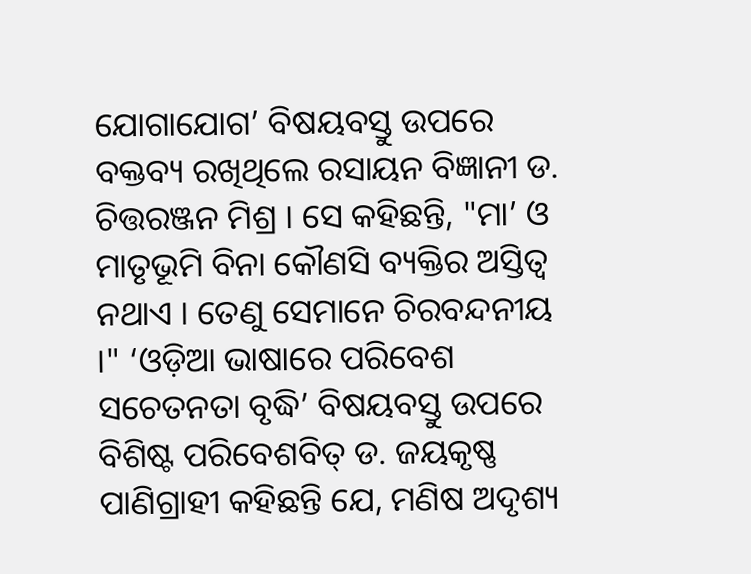ଯୋଗାଯୋଗ’ ବିଷୟବସ୍ତୁ ଉପରେ ବକ୍ତବ୍ୟ ରଖିଥିଲେ ରସାୟନ ବିଜ୍ଞାନୀ ଡ. ଚିତ୍ତରଞ୍ଜନ ମିଶ୍ର । ସେ କହିଛନ୍ତି, "ମା’ ଓ ମାତୃଭୂମି ବିନା କୌଣସି ବ୍ୟକ୍ତିର ଅସ୍ତିତ୍ୱ ନଥାଏ । ତେଣୁ ସେମାନେ ଚିରବନ୍ଦନୀୟ ।" ‘ଓଡ଼ିଆ ଭାଷାରେ ପରିବେଶ ସଚେତନତା ବୃଦ୍ଧି’ ବିଷୟବସ୍ତୁ ଉପରେ ବିଶିଷ୍ଟ ପରିବେଶବିତ୍‌ ଡ. ଜୟକୃଷ୍ଣ ପାଣିଗ୍ରାହୀ କହିଛନ୍ତି ଯେ, ମଣିଷ ଅଦୃଶ୍ୟ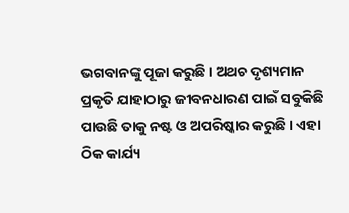ଭଗବାନଙ୍କୁ ପୂଜା କରୁଛି । ଅଥଚ ଦୃଶ୍ୟମାନ ପ୍ରକୃତି ଯାହାଠାରୁ ଜୀବନଧାରଣ ପାଇଁ ସବୁକିଛି ପାଉଛି ତାକୁ ନଷ୍ଟ ଓ ଅପରିଷ୍କାର କରୁଛି । ଏହା ଠିକ କାର୍ଯ୍ୟ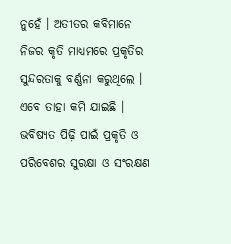ନୁହେଁ । ଅତୀତର କବିମାନେ ନିଜର କୃତି ମାଧ୍ୟମରେ ପ୍ରକୃତିର ସୁନ୍ଦରତାକୁ ବର୍ଣ୍ଣନା କରୁଥିଲେ । ଏବେ ତାହା କମି ଯାଇଛି । ଭବିଷ୍ୟତ ପିଢ଼ି ପାଇଁ ପ୍ରକୃତି ଓ ପରିବେଶର ସୁରକ୍ଷା ଓ ସଂରକ୍ଷଣ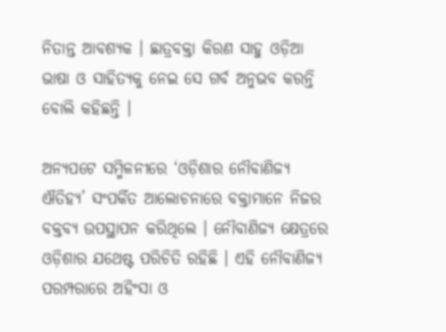ନିତାନ୍ତ ଆବଶ୍ୟକ । ଛାତ୍ରବକ୍ତା କିରଣ ସାହୁ ଓଡ଼ିଆ ଭାଷା ଓ ସାହିତ୍ୟକୁ ନେଇ ସେ ଗର୍ବ ଅନୁଭବ କରନ୍ତି ବୋଲି କହିଛନ୍ତି ।

ଅନ୍ୟପଟେ ସମ୍ମିଳନୀରେ ‘ଓଡ଼ିଶାର ନୌବାଣିଜ୍ୟ ଐତିହ୍ୟ’ ସଂପର୍କିତ ଆଲୋଚନାରେ ବକ୍ତାମାନେ ନିଜର ବକ୍ତବ୍ୟ ଉପସ୍ଥାପନ କରିଥିଲେ । ନୌବାଣିଜ୍ୟ କ୍ଷେତ୍ରରେ ଓଡ଼ିଶାର ଯଥେଷ୍ଟ ପରିଚିତି ରହିଛି । ଏହି ନୌବାଣିଜ୍ୟ ପରମ୍ପରାରେ ଅହିଂସା ଓ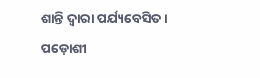ଶାନ୍ତି ଦ୍ୱାରା ପର୍ଯ୍ୟବେସିତ । ପଡ଼ୋଶୀ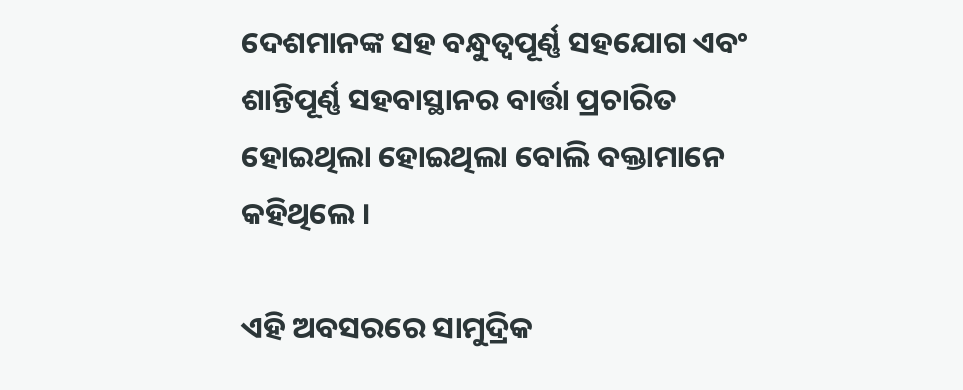ଦେଶମାନଙ୍କ ସହ ବନ୍ଧୁତ୍ୱପୂର୍ଣ୍ଣ ସହଯୋଗ ଏବଂ ଶାନ୍ତିପୂର୍ଣ୍ଣ ସହବାସ୍ଥାନର ବାର୍ତ୍ତା ପ୍ରଚାରିତ ହୋଇଥିଲା ହୋଇଥିଲା ବୋଲି ବକ୍ତାମାନେ କହିଥିଲେ ।

ଏହି ଅବସରରେ ସାମୁଦ୍ରିକ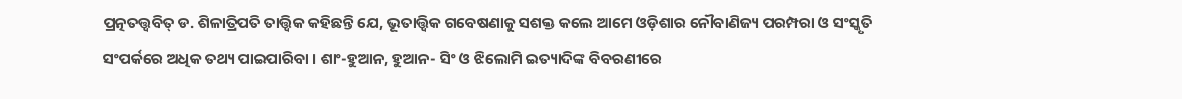ପ୍ରତ୍ନତତ୍ତ୍ୱବିତ୍ ଡ. ଶିଳାତ୍ରିପତି ତାତ୍ତ୍ୱିକ କହିଛନ୍ତି ଯେ, ଭୂତାତ୍ତ୍ୱିକ ଗବେଷଣାକୁ ସଶକ୍ତ କଲେ ଆମେ ଓଡ଼ିଶାର ନୌବାଣିଜ୍ୟ ପରମ୍ପରା ଓ ସଂସ୍କୃତି ସଂପର୍କରେ ଅଧିକ ତଥ୍ୟ ପାଇପାରିବା । ଶାଂ-ହୁଆନ, ହୁଆନ- ସିଂ ଓ ଝିଲୋମି ଇତ୍ୟାଦିଙ୍କ ବିବରଣୀରେ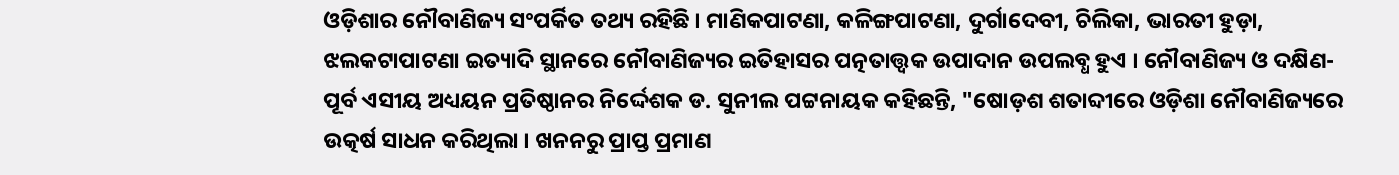ଓଡ଼ିଶାର ନୌବାଣିଜ୍ୟ ସଂପର୍କିତ ତଥ୍ୟ ରହିଛି । ମାଣିକପାଟଣା, କଳିଙ୍ଗପାଟଣା, ଦୁର୍ଗାଦେବୀ, ଚିଲିକା, ଭାରତୀ ହୁଡ଼ା, ଝଲକଟାପାଟଣା ଇତ୍ୟାଦି ସ୍ଥାନରେ ନୌବାଣିଜ୍ୟର ଇତିହାସର ପତ୍ନତାତ୍ତ୍ୱକ ଉପାଦାନ ଉପଲବ୍ଧ ହୁଏ । ନୌବାଣିଜ୍ୟ ଓ ଦକ୍ଷିଣ-ପୂର୍ବ ଏସୀୟ ଅଧ୍ୟୟନ ପ୍ରତିଷ୍ଠାନର ନିର୍ଦ୍ଦେଶକ ଡ. ସୁନୀଲ ପଟ୍ଟନାୟକ କହିଛନ୍ତି, "ଷୋଡ଼ଶ ଶତାବ୍ଦୀରେ ଓଡ଼ିଶା ନୌବାଣିଜ୍ୟରେ ଉତ୍କର୍ଷ ସାଧନ କରିଥିଲା । ଖନନରୁ ପ୍ରାପ୍ତ ପ୍ରମାଣ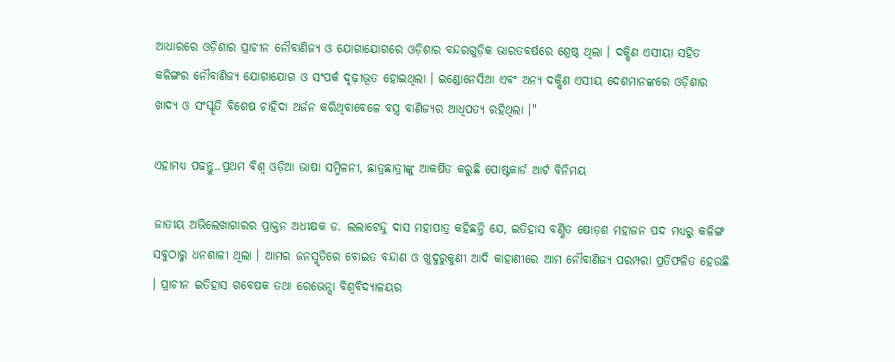ଆଧାରରେ ଓଡ଼ିଶାର ପ୍ରାଚୀନ ନୌବାଣିଜ୍ୟ ଓ ଯୋଗାଯୋଗରେ ଓଡ଼ିଶାର ବନ୍ଦରଗୁଡ଼ିକ ଭାରତବର୍ଷରେ ଶ୍ରେଷ୍ଠ ଥିଲା । ଦକ୍ଷିଣ ଏସୀୟା ସହିତ କଳିଙ୍ଗର ନୌବାଣିଜ୍ୟ ଯୋଗାଯୋଗ ଓ ସଂପର୍କ ଦୃଢ଼ୀଭୂତ ହୋଇଥିଲା । ଇଣ୍ଡୋନେସିଆ ଏବଂ ଅନ୍ୟ ଦକ୍ଷିଣ ଏସୀୟ ଦେଶମାନଙ୍କରେ ଓଡ଼ିଶାର ଖାଦ୍ୟ ଓ ସଂସ୍କୃତି ବିଶେଷ ଚାହିଦା ଅର୍ଜନ କରିଥିବାବେଳେ ବସ୍ତ୍ର ବାଣିଜ୍ୟର ଆଧିପତ୍ୟ ରହିଥିଲା ।"

ଏହାମଧ୍ୟ ପଢନ୍ତୁ..ପ୍ରଥମ ବିଶ୍ୱ ଓଡ଼ିଆ ଭାଷା ସମ୍ମିଳନୀ, ଛାତ୍ରଛାତ୍ରୀଙ୍କୁ ଆକର୍ଷିତ କରୁଛି ପୋଷ୍ଟକାର୍ଡ ଆର୍ଟ ବିନିମୟ

ଜାତୀୟ ଅଭିଲେଖାଗାରର ପ୍ରାକ୍ତନ ଅଧୀକ୍ଷକ ଡ. ଲଲାଟେନ୍ଦୁ ଦାସ ମହାପାତ୍ର କହିଛନ୍ତି ଯେ, ଇତିହାସ ବର୍ଣ୍ଣିତ ଷୋଡ଼ଶ ମହାଜନ ପଦ ମଧ୍ୟରୁ କଳିଙ୍ଗ ସବୁଠାରୁ ଧନଶାଳୀ ଥିଲା । ଆମର ଜନସ୍ମୃତିରେ ବୋଇତ ବନ୍ଦାଣ ଓ ଖୁଦୁରୁକୁଣୀ ଆଦି କାହାଣୀରେ ଆମ ନୌବାଣିଜ୍ୟ ପରମ୍ପରା ପ୍ରତିଫଳିତ ହେଉଛି । ପ୍ରାଚୀନ ଇତିହାସ ଗବେଷକ ତଥା ରେଭେନ୍ସା ବିଶ୍ୱବିଦ୍ୟାଳୟର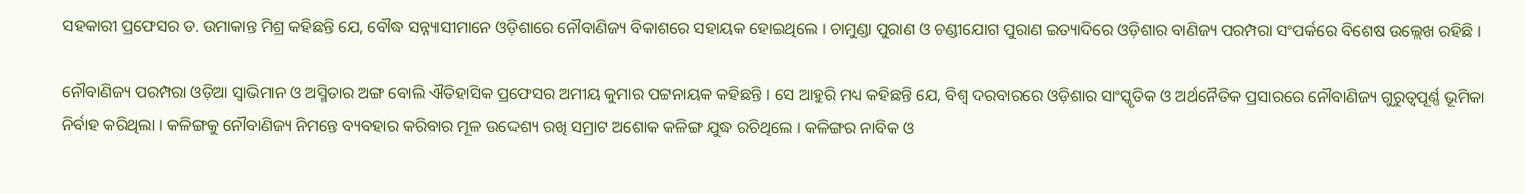ସହକାରୀ ପ୍ରଫେସର ଡ. ଉମାକାନ୍ତ ମିଶ୍ର କହିଛନ୍ତି ଯେ, ବୌଦ୍ଧ ସନ୍ନ୍ୟାସୀମାନେ ଓଡ଼ିଶାରେ ନୌବାଣିଜ୍ୟ ବିକାଶରେ ସହାୟକ ହୋଇଥିଲେ । ଚାମୁଣ୍ଡା ପୁରାଣ ଓ ଚଣ୍ଡୀଯୋଗ ପୁରାଣ ଇତ୍ୟାଦିରେ ଓଡ଼ିଶାର ବାଣିଜ୍ୟ ପରମ୍ପରା ସଂପର୍କରେ ବିଶେଷ ଉଲ୍ଲେଖ ରହିଛି ।

ନୌବାଣିଜ୍ୟ ପରମ୍ପରା ଓଡ଼ିଆ ସ୍ୱାଭିମାନ ଓ ଅସ୍ମିତାର ଅଙ୍ଗ ବୋଲି ଐତିହାସିକ ପ୍ରଫେସର ଅମୀୟ କୁମାର ପଟ୍ଟନାୟକ କହିଛନ୍ତି । ସେ ଆହୁରି ମଧ୍ୟ କହିଛନ୍ତି ଯେ, ବିଶ୍ୱ ଦରବାରରେ ଓଡ଼ିଶାର ସାଂସ୍କୃତିକ ଓ ଅର୍ଥନୈତିକ ପ୍ରସାରରେ ନୌବାଣିଜ୍ୟ ଗୁରୁତ୍ୱପୂର୍ଣ୍ଣ ଭୂମିକା ନିର୍ବାହ କରିଥିଲା । କଳିଙ୍ଗକୁ ନୌବାଣିଜ୍ୟ ନିମନ୍ତେ ବ୍ୟବହାର କରିବାର ମୂଳ ଉଦ୍ଦେଶ୍ୟ ରଖି ସମ୍ରାଟ ଅଶୋକ କଳିଙ୍ଗ ଯୁଦ୍ଧ ରଚିଥିଲେ । କଳିଙ୍ଗର ନାବିକ ଓ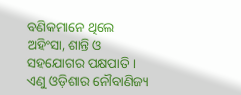ବଣିକମାନେ ଥିଲେ ଅହିଂସା, ଶାନ୍ତି ଓ ସହଯୋଗର ପକ୍ଷପାତି । ଏଣୁ ଓଡ଼ିଶାର ନୌବାଣିଜ୍ୟ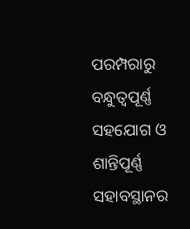ପରମ୍ପରାରୁ ବନ୍ଧୁତ୍ୱପୂର୍ଣ୍ଣ ସହଯୋଗ ଓ ଶାନ୍ତିପୂର୍ଣ୍ଣ ସହାବସ୍ଥାନର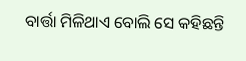ବାର୍ତ୍ତା ମିଳିଥାଏ ବୋଲି ସେ କହିଛନ୍ତି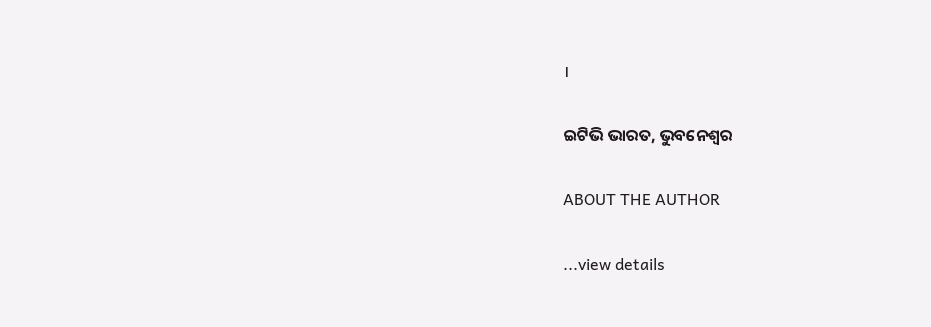।

ଇଟିଭି ଭାରତ, ଭୁବନେଶ୍ୱର

ABOUT THE AUTHOR

...view details